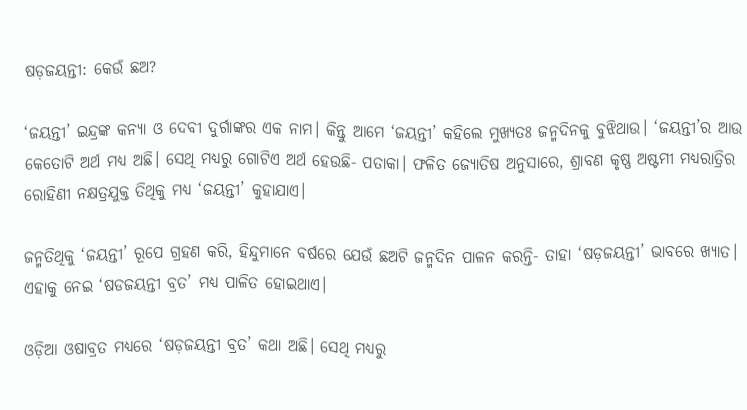ଷଡ଼ଜୟନ୍ତୀ: କେଉଁ ଛଅ?

‘ଜୟନ୍ତୀ’ ଇନ୍ଦ୍ରଙ୍କ କନ୍ୟା ଓ ଦେବୀ ଦୁର୍ଗାଙ୍କର ଏକ ନାମ। କିନ୍ତୁ ଆମେ ‘ଜୟନ୍ତୀ’ କହିଲେ ମୁଖ୍ୟତଃ ଜନ୍ମଦିନକୁ ବୁଝିଥାଉ। ‘ଜୟନ୍ତୀ’ର ଆଉ କେତୋଟି ଅର୍ଥ ମଧ୍ୟ ଅଛି। ସେଥି ମଧ୍ୟରୁ ଗୋଟିଏ ଅର୍ଥ ହେଉଛି- ପତାକା। ଫଳିତ ଜ୍ୟୋତିଷ ଅନୁସାରେ, ଶ୍ରାବଣ କୃଷ୍ଣ ଅଷ୍ଟମୀ ମଧ୍ୟରାତ୍ରିର ରୋହିଣୀ ନକ୍ଷତ୍ରଯୁକ୍ତ ତିଥିକୁ ମଧ୍ୟ ‘ଜୟନ୍ତୀ’ କୁହାଯାଏ।

ଜନ୍ମତିଥିକୁ ‘ଜୟନ୍ତୀ’ ରୂପେ ଗ୍ରହଣ କରି, ହିନ୍ଦୁମାନେ ବର୍ଷରେ ଯେଉଁ ଛଅଟି ଜନ୍ମଦିନ ପାଳନ କରନ୍ତି- ତାହା ‘ଷଡ଼ଜୟନ୍ତୀ’ ଭାବରେ ଖ୍ୟାତ। ଏହାକୁ ନେଇ ‘ଷଡଜୟନ୍ତୀ ବ୍ରତ’ ମଧ୍ୟ ପାଳିତ ହୋଇଥାଏ।

ଓଡ଼ିଆ ଓଷାବ୍ରତ ମଧ୍ୟରେ ‘ଷଡ଼ଜୟନ୍ତୀ ବ୍ରତ’ କଥା ଅଛି। ସେଥି ମଧ୍ୟରୁ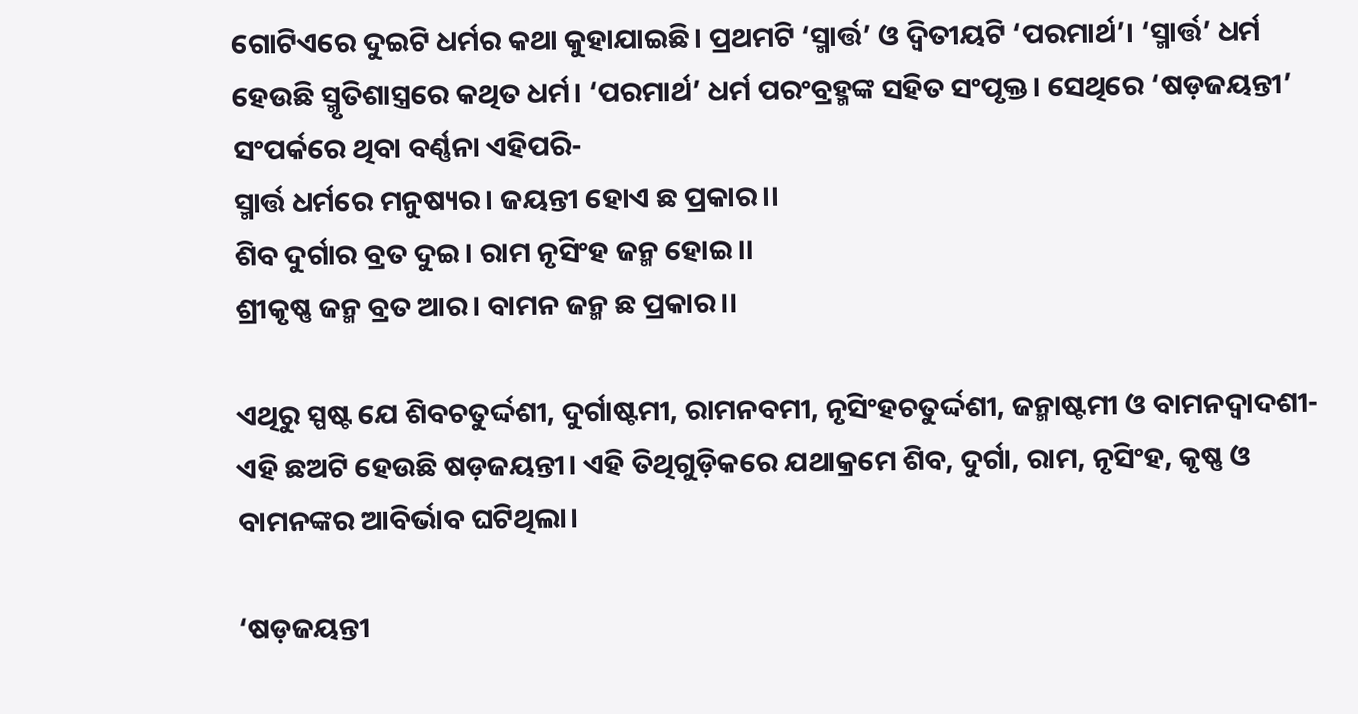ଗୋଟିଏରେ ଦୁଇଟି ଧର୍ମର କଥା କୁହାଯାଇଛି। ପ୍ରଥମଟି ‘ସ୍ମାର୍ତ୍ତ’ ଓ ଦ୍ୱିତୀୟଟି ‘ପରମାର୍ଥ’। ‘ସ୍ମାର୍ତ୍ତ’ ଧର୍ମ ହେଉଛି ସ୍ମୃତିଶାସ୍ତ୍ରରେ କଥିତ ଧର୍ମ। ‘ପରମାର୍ଥ’ ଧର୍ମ ପରଂବ୍ରହ୍ମଙ୍କ ସହିତ ସଂପୃକ୍ତ। ସେଥିରେ ‘ଷଡ଼ଜୟନ୍ତୀ’ ସଂପର୍କରେ ଥିବା ବର୍ଣ୍ଣନା ଏହିପରି-
ସ୍ମାର୍ତ୍ତ ଧର୍ମରେ ମନୁଷ୍ୟର। ଜୟନ୍ତୀ ହୋଏ ଛ ପ୍ରକାର।।
ଶିବ ଦୁର୍ଗାର ବ୍ରତ ଦୁଇ। ରାମ ନୃସିଂହ ଜନ୍ମ ହୋଇ।।
ଶ୍ରୀକୃଷ୍ଣ ଜନ୍ମ ବ୍ରତ ଆର। ବାମନ ଜନ୍ମ ଛ ପ୍ରକାର।।

ଏଥିରୁ ସ୍ପଷ୍ଟ ଯେ ଶିବଚତୁର୍ଦ୍ଦଶୀ, ଦୁର୍ଗାଷ୍ଟମୀ, ରାମନବମୀ, ନୃସିଂହଚତୁର୍ଦ୍ଦଶୀ, ଜନ୍ମାଷ୍ଟମୀ ଓ ବାମନଦ୍ୱାଦଶୀ- ଏହି ଛଅଟି ହେଉଛି ଷଡ଼ଜୟନ୍ତୀ। ଏହି ତିଥିଗୁଡ଼ିକରେ ଯଥାକ୍ରମେ ଶିବ, ଦୁର୍ଗା, ରାମ, ନୃସିଂହ, କୃଷ୍ଣ ଓ ବାମନଙ୍କର ଆବିର୍ଭାବ ଘଟିଥିଲା।

‘ଷଡ଼ଜୟନ୍ତୀ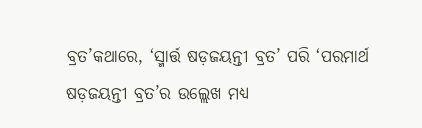ବ୍ରତ’କଥାରେ, ‘ସ୍ମାର୍ତ୍ତ ଷଡ଼ଜୟନ୍ତୀ ବ୍ରତ’ ପରି ‘ପରମାର୍ଥ ଷଡ଼ଜୟନ୍ତୀ ବ୍ରତ’ର ଉଲ୍ଲେଖ ମଧ୍ୟ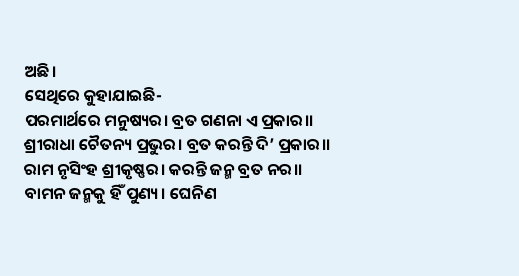ଅଛି।
ସେଥିରେ କୁହାଯାଇଛି-
ପରମାର୍ଥରେ ମନୁଷ୍ୟର। ବ୍ରତ ଗଣନା ଏ ପ୍ରକାର।।
ଶ୍ରୀରାଧା ଚୈତନ୍ୟ ପ୍ରଭୁର। ବ୍ରତ କରନ୍ତି ଦି’ ପ୍ରକାର।।
ରାମ ନୃସିଂହ ଶ୍ରୀକୃଷ୍ଣର। କରନ୍ତି ଜନ୍ମ ବ୍ରତ ନର।।
ବାମନ ଜନ୍ମକୁ ହିଁ ପୁଣ୍ୟ। ଘେନିଣ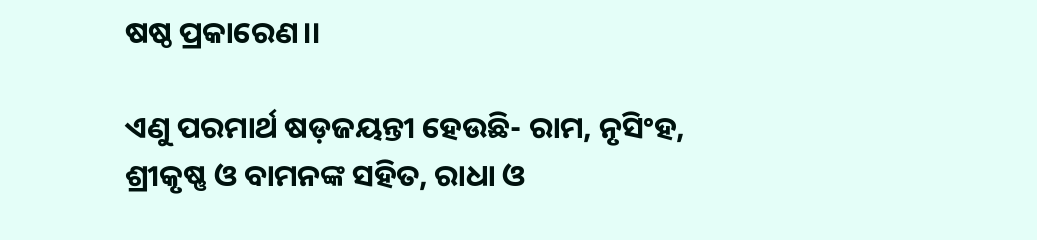ଷଷ୍ଠ ପ୍ରକାରେଣ।।

ଏଣୁ ପରମାର୍ଥ ଷଡ଼ଜୟନ୍ତୀ ହେଉଛି- ରାମ, ନୃସିଂହ, ଶ୍ରୀକୃଷ୍ଣ ଓ ବାମନଙ୍କ ସହିତ, ରାଧା ଓ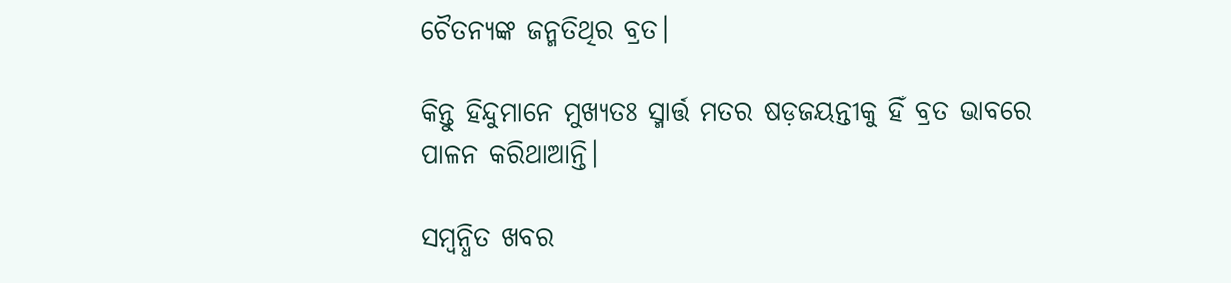ଚୈତନ୍ୟଙ୍କ ଜନ୍ମତିଥିର ବ୍ରତ।

କିନ୍ତୁ ହିନ୍ଦୁମାନେ ମୁଖ୍ୟତଃ ସ୍ମାର୍ତ୍ତ ମତର ଷଡ଼ଜୟନ୍ତୀକୁ ହିଁ ବ୍ରତ ଭାବରେ ପାଳନ କରିଥାଆନ୍ତି।

ସମ୍ବନ୍ଧିତ ଖବର